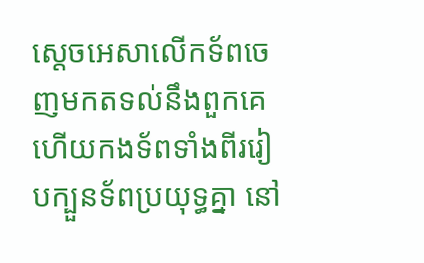ស្តេចអេសាលើកទ័ពចេញមកតទល់នឹងពួកគេ ហើយកងទ័ពទាំងពីររៀបក្បួនទ័ពប្រយុទ្ធគ្នា នៅ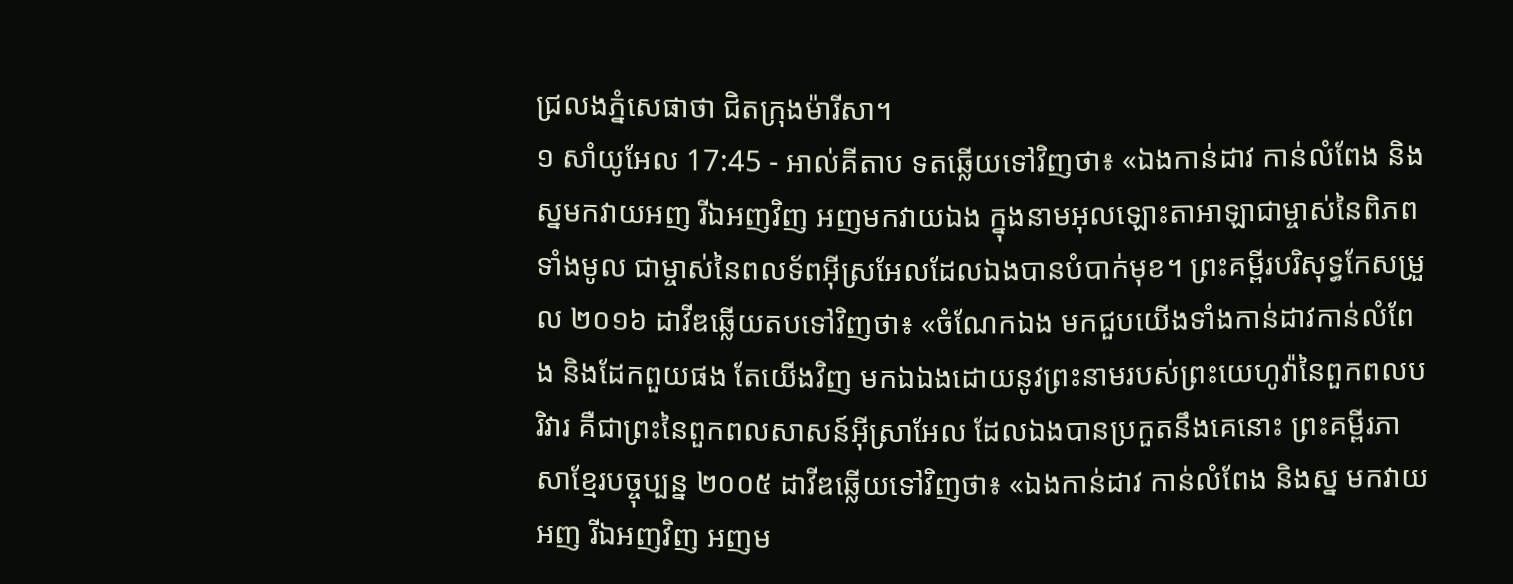ជ្រលងភ្នំសេផាថា ជិតក្រុងម៉ារីសា។
១ សាំយូអែល 17:45 - អាល់គីតាប ទតឆ្លើយទៅវិញថា៖ «ឯងកាន់ដាវ កាន់លំពែង និងស្នមកវាយអញ រីឯអញវិញ អញមកវាយឯង ក្នុងនាមអុលឡោះតាអាឡាជាម្ចាស់នៃពិភពទាំងមូល ជាម្ចាស់នៃពលទ័ពអ៊ីស្រអែលដែលឯងបានបំបាក់មុខ។ ព្រះគម្ពីរបរិសុទ្ធកែសម្រួល ២០១៦ ដាវីឌឆ្លើយតបទៅវិញថា៖ «ចំណែកឯង មកជួបយើងទាំងកាន់ដាវកាន់លំពែង និងដែកពួយផង តែយើងវិញ មកឯឯងដោយនូវព្រះនាមរបស់ព្រះយេហូវ៉ានៃពួកពលបរិវារ គឺជាព្រះនៃពួកពលសាសន៍អ៊ីស្រាអែល ដែលឯងបានប្រកួតនឹងគេនោះ ព្រះគម្ពីរភាសាខ្មែរបច្ចុប្បន្ន ២០០៥ ដាវីឌឆ្លើយទៅវិញថា៖ «ឯងកាន់ដាវ កាន់លំពែង និងស្ន មកវាយអញ រីឯអញវិញ អញម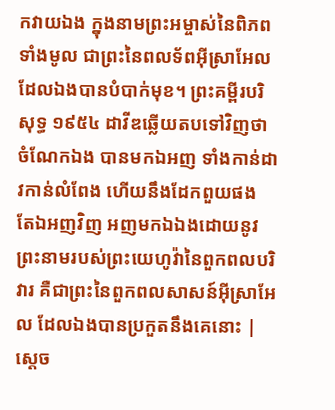កវាយឯង ក្នុងនាមព្រះអម្ចាស់នៃពិភពទាំងមូល ជាព្រះនៃពលទ័ពអ៊ីស្រាអែល ដែលឯងបានបំបាក់មុខ។ ព្រះគម្ពីរបរិសុទ្ធ ១៩៥៤ ដាវីឌឆ្លើយតបទៅវិញថា ចំណែកឯង បានមកឯអញ ទាំងកាន់ដាវកាន់លំពែង ហើយនឹងដែកពួយផង តែឯអញវិញ អញមកឯឯងដោយនូវព្រះនាមរបស់ព្រះយេហូវ៉ានៃពួកពលបរិវារ គឺជាព្រះនៃពួកពលសាសន៍អ៊ីស្រាអែល ដែលឯងបានប្រកួតនឹងគេនោះ |
ស្តេច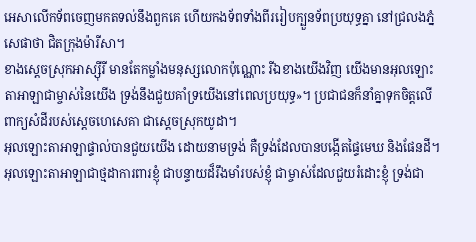អេសាលើកទ័ពចេញមកតទល់នឹងពួកគេ ហើយកងទ័ពទាំងពីររៀបក្បួនទ័ពប្រយុទ្ធគ្នា នៅជ្រលងភ្នំសេផាថា ជិតក្រុងម៉ារីសា។
ខាងស្តេចស្រុកអាស្ស៊ីរី មានតែកម្លាំងមនុស្សលោកប៉ុណ្ណោះ រីឯខាងយើងវិញ យើងមានអុលឡោះតាអាឡាជាម្ចាស់នៃយើង ទ្រង់នឹងជួយគាំទ្រយើងនៅពេលប្រយុទ្ធ»។ ប្រជាជនក៏នាំគ្នាទុកចិត្តលើពាក្យសំដីរបស់ស្តេចហេសេគា ជាស្តេចស្រុកយូដា។
អុលឡោះតាអាឡាផ្ទាល់បានជួយយើង ដោយនាមទ្រង់ គឺទ្រង់ដែលបានបង្កើតផ្ទៃមេឃ និងផែនដី។
អុលឡោះតាអាឡាជាថ្មដាការពារខ្ញុំ ជាបន្ទាយដ៏រឹងមាំរបស់ខ្ញុំ ជាម្ចាស់ដែលជួយរំដោះខ្ញុំ ទ្រង់ជា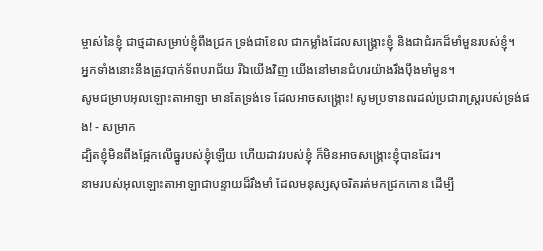ម្ចាស់នៃខ្ញុំ ជាថ្មដាសម្រាប់ខ្ញុំពឹងជ្រក ទ្រង់ជាខែល ជាកម្លាំងដែលសង្គ្រោះខ្ញុំ និងជាជំរកដ៏មាំមួនរបស់ខ្ញុំ។
អ្នកទាំងនោះនឹងត្រូវបាក់ទ័ពបរាជ័យ រីឯយើងវិញ យើងនៅមានជំហរយ៉ាងរឹងប៉ឹងមាំមួន។
សូមជម្រាបអុលឡោះតាអាឡា មានតែទ្រង់ទេ ដែលអាចសង្គ្រោះ! សូមប្រទានពរដល់ប្រជារាស្ត្ររបស់ទ្រង់ផង! - សម្រាក
ដ្បិតខ្ញុំមិនពឹងផ្អែកលើធ្នូរបស់ខ្ញុំឡើយ ហើយដាវរបស់ខ្ញុំ ក៏មិនអាចសង្គ្រោះខ្ញុំបានដែរ។
នាមរបស់អុលឡោះតាអាឡាជាបន្ទាយដ៏រឹងមាំ ដែលមនុស្សសុចរិតរត់មកជ្រកកោន ដើម្បី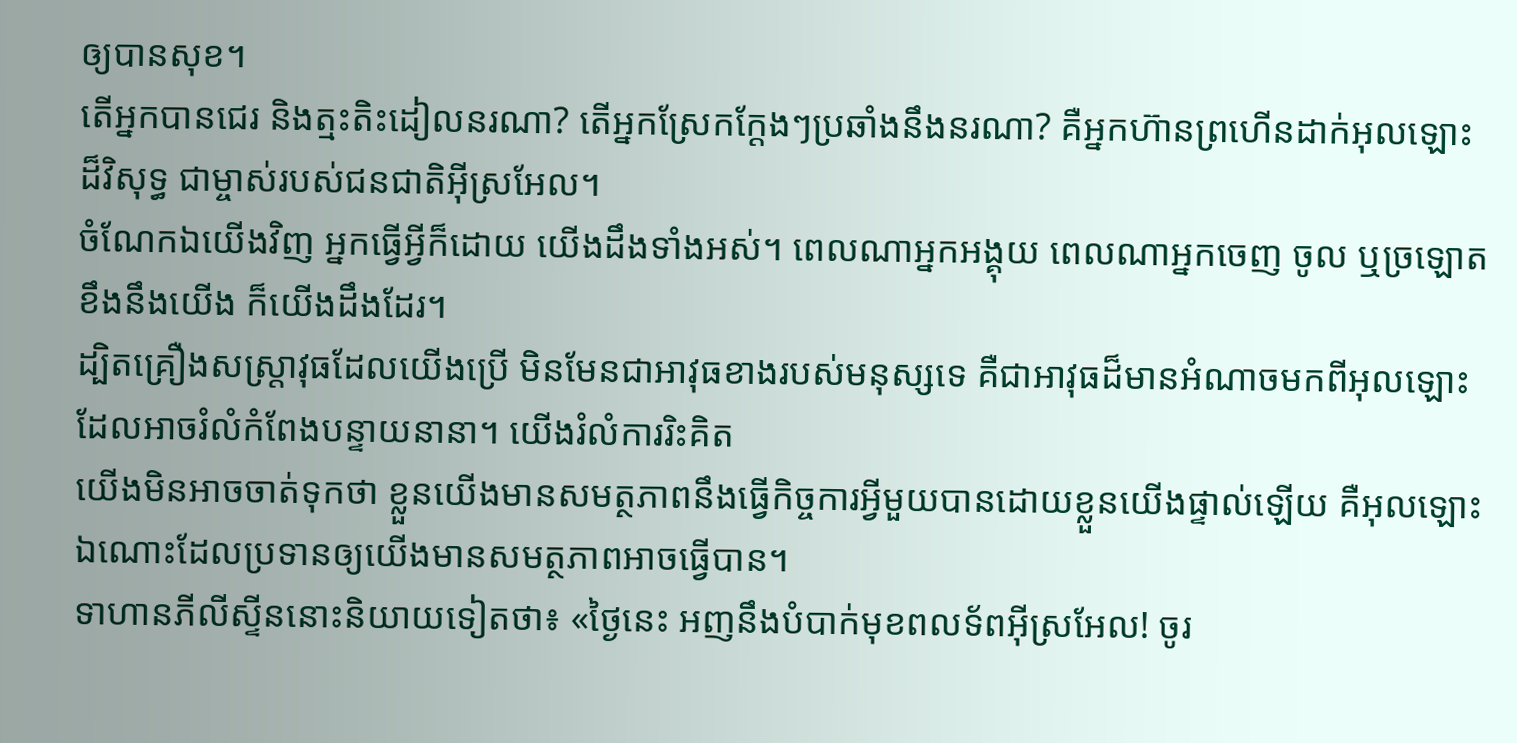ឲ្យបានសុខ។
តើអ្នកបានជេរ និងត្មះតិះដៀលនរណា? តើអ្នកស្រែកក្ដែងៗប្រឆាំងនឹងនរណា? គឺអ្នកហ៊ានព្រហើនដាក់អុលឡោះដ៏វិសុទ្ធ ជាម្ចាស់របស់ជនជាតិអ៊ីស្រអែល។
ចំណែកឯយើងវិញ អ្នកធ្វើអ្វីក៏ដោយ យើងដឹងទាំងអស់។ ពេលណាអ្នកអង្គុយ ពេលណាអ្នកចេញ ចូល ឬច្រឡោតខឹងនឹងយើង ក៏យើងដឹងដែរ។
ដ្បិតគ្រឿងសស្ត្រាវុធដែលយើងប្រើ មិនមែនជាអាវុធខាងរបស់មនុស្សទេ គឺជាអាវុធដ៏មានអំណាចមកពីអុលឡោះ ដែលអាចរំលំកំពែងបន្ទាយនានា។ យើងរំលំការរិះគិត
យើងមិនអាចចាត់ទុកថា ខ្លួនយើងមានសមត្ថភាពនឹងធ្វើកិច្ចការអ្វីមួយបានដោយខ្លួនយើងផ្ទាល់ឡើយ គឺអុលឡោះឯណោះដែលប្រទានឲ្យយើងមានសមត្ថភាពអាចធ្វើបាន។
ទាហានភីលីស្ទីននោះនិយាយទៀតថា៖ «ថ្ងៃនេះ អញនឹងបំបាក់មុខពលទ័ពអ៊ីស្រអែល! ចូរ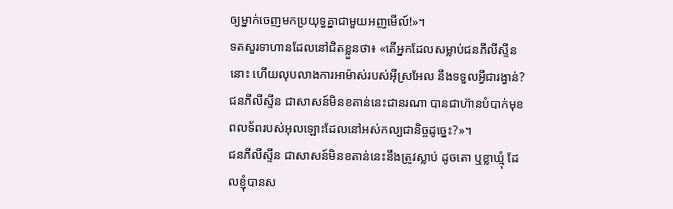ឲ្យម្នាក់ចេញមកប្រយុទ្ធគ្នាជាមួយអញមើល៍!»។
ទតសួរទាហានដែលនៅជិតខ្លួនថា៖ «តើអ្នកដែលសម្លាប់ជនភីលីស្ទីននោះ ហើយលុបលាងការអាម៉ាស់របស់អ៊ីស្រអែល នឹងទទួលអ្វីជារង្វាន់? ជនភីលីស្ទីន ជាសាសន៍មិនខតាន់នេះជានរណា បានជាហ៊ានបំបាក់មុខពលទ័ពរបស់អុលឡោះដែលនៅអស់កល្បជានិច្ចដូច្នេះ?»។
ជនភីលីស្ទីន ជាសាសន៍មិនខតាន់នេះនឹងត្រូវស្លាប់ ដូចតោ ឬខ្លាឃ្មុំ ដែលខ្ញុំបានស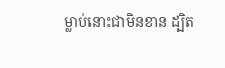ម្លាប់នោះជាមិនខាន ដ្បិត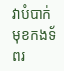វាបំបាក់មុខកងទ័ពរ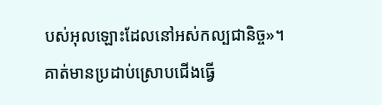បស់អុលឡោះដែលនៅអស់កល្បជានិច្ច»។
គាត់មានប្រដាប់ស្រោបជើងធ្វើ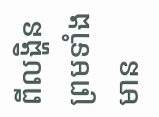ពីលង្ហិន ព្រមទាំងមាន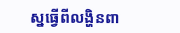ស្នធ្វើពីលង្ហិនពា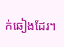ក់ឆៀងដែរ។